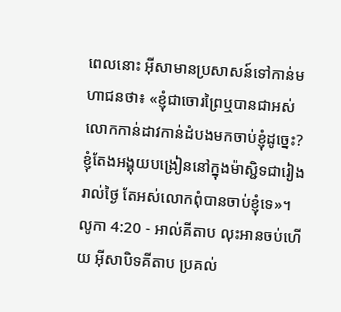ពេលនោះ អ៊ីសាមានប្រសាសន៍ទៅកាន់មហាជនថា៖ «ខ្ញុំជាចោរព្រៃឬបានជាអស់លោកកាន់ដាវកាន់ដំបងមកចាប់ខ្ញុំដូច្នេះ? ខ្ញុំតែងអង្គុយបង្រៀននៅក្នុងម៉ាស្ជិទជារៀងរាល់ថ្ងៃ តែអស់លោកពុំបានចាប់ខ្ញុំទេ»។
លូកា 4:20 - អាល់គីតាប លុះអានចប់ហើយ អ៊ីសាបិទគីតាប ប្រគល់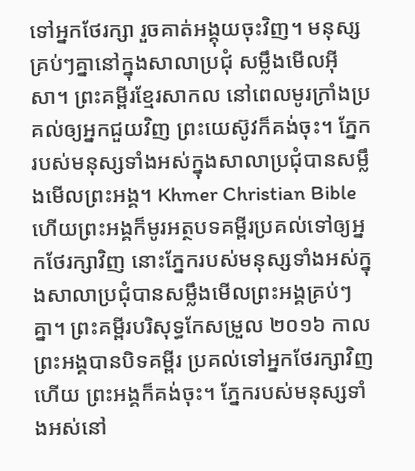ទៅអ្នកថែរក្សា រួចគាត់អង្គុយចុះវិញ។ មនុស្សគ្រប់ៗគ្នានៅក្នុងសាលាប្រជុំ សម្លឹងមើលអ៊ីសា។ ព្រះគម្ពីរខ្មែរសាកល នៅពេលមូរក្រាំងប្រគល់ឲ្យអ្នកជួយវិញ ព្រះយេស៊ូវក៏គង់ចុះ។ ភ្នែករបស់មនុស្សទាំងអស់ក្នុងសាលាប្រជុំបានសម្លឹងមើលព្រះអង្គ។ Khmer Christian Bible ហើយព្រះអង្គក៏មូរអត្ថបទគម្ពីរប្រគល់ទៅឲ្យអ្នកថែរក្សាវិញ នោះភ្នែករបស់មនុស្សទាំងអស់ក្នុងសាលាប្រជុំបានសម្លឹងមើលព្រះអង្គគ្រប់ៗគ្នា។ ព្រះគម្ពីរបរិសុទ្ធកែសម្រួល ២០១៦ កាលព្រះអង្គបានបិទគម្ពីរ ប្រគល់ទៅអ្នកថែរក្សាវិញហើយ ព្រះអង្គក៏គង់ចុះ។ ភ្នែករបស់មនុស្សទាំងអស់នៅ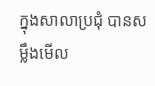ក្នុងសាលាប្រជុំ បានសម្លឹងមើល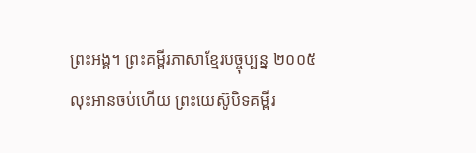ព្រះអង្គ។ ព្រះគម្ពីរភាសាខ្មែរបច្ចុប្បន្ន ២០០៥ លុះអានចប់ហើយ ព្រះយេស៊ូបិទគម្ពីរ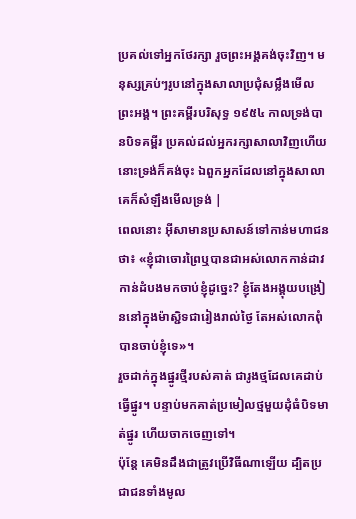ប្រគល់ទៅអ្នកថែរក្សា រួចព្រះអង្គគង់ចុះវិញ។ មនុស្សគ្រប់ៗរូបនៅក្នុងសាលាប្រជុំសម្លឹងមើលព្រះអង្គ។ ព្រះគម្ពីរបរិសុទ្ធ ១៩៥៤ កាលទ្រង់បានបិទគម្ពីរ ប្រគល់ដល់អ្នករក្សាសាលាវិញហើយ នោះទ្រង់ក៏គង់ចុះ ឯពួកអ្នកដែលនៅក្នុងសាលា គេក៏សំឡឹងមើលទ្រង់ |
ពេលនោះ អ៊ីសាមានប្រសាសន៍ទៅកាន់មហាជនថា៖ «ខ្ញុំជាចោរព្រៃឬបានជាអស់លោកកាន់ដាវកាន់ដំបងមកចាប់ខ្ញុំដូច្នេះ? ខ្ញុំតែងអង្គុយបង្រៀននៅក្នុងម៉ាស្ជិទជារៀងរាល់ថ្ងៃ តែអស់លោកពុំបានចាប់ខ្ញុំទេ»។
រួចដាក់ក្នុងផ្នូរថ្មីរបស់គាត់ ជារូងថ្មដែលគេដាប់ធ្វើផ្នូរ។ បន្ទាប់មកគាត់ប្រមៀលថ្មមួយដុំធំបិទមាត់ផ្នូរ ហើយចាកចេញទៅ។
ប៉ុន្តែ គេមិនដឹងជាត្រូវប្រើវិធីណាឡើយ ដ្បិតប្រជាជនទាំងមូល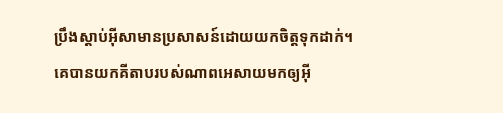ប្រឹងស្ដាប់អ៊ីសាមានប្រសាសន៍ដោយយកចិត្ដទុកដាក់។
គេបានយកគីតាបរបស់ណាពអេសាយមកឲ្យអ៊ី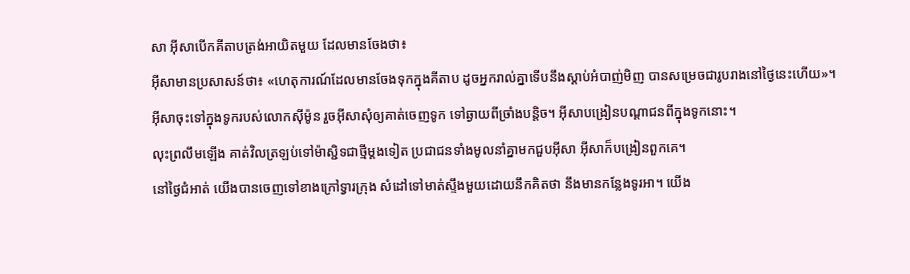សា អ៊ីសាបើកគីតាបត្រង់អាយិតមួយ ដែលមានចែងថា៖
អ៊ីសាមានប្រសាសន៍ថា៖ «ហេតុការណ៍ដែលមានចែងទុកក្នុងគីតាប ដូចអ្នករាល់គ្នាទើបនឹងស្ដាប់អំបាញ់មិញ បានសម្រេចជារូបរាងនៅថ្ងៃនេះហើយ»។
អ៊ីសាចុះទៅក្នុងទូករបស់លោកស៊ីម៉ូន រួចអ៊ីសាសុំឲ្យគាត់ចេញទូក ទៅឆ្ងាយពីច្រាំងបន្ដិច។ អ៊ីសាបង្រៀនបណ្ដាជនពីក្នុងទូកនោះ។
លុះព្រលឹមឡើង គាត់វិលត្រឡប់ទៅម៉ាស្ជិទជាថ្មីម្ដងទៀត ប្រជាជនទាំងមូលនាំគ្នាមកជួបអ៊ីសា អ៊ីសាក៏បង្រៀនពួកគេ។
នៅថ្ងៃជំអាត់ យើងបានចេញទៅខាងក្រៅទ្វារក្រុង សំដៅទៅមាត់ស្ទឹងមួយដោយនឹកគិតថា នឹងមានកន្លែងទូរអា។ យើង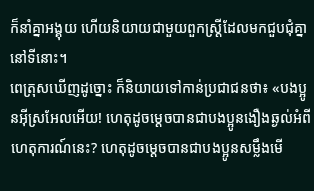ក៏នាំគ្នាអង្គុយ ហើយនិយាយជាមួយពួកស្ដ្រីដែលមកជួបជុំគ្នានៅទីនោះ។
ពេត្រុសឃើញដូច្នោះ ក៏និយាយទៅកាន់ប្រជាជនថា៖ «បងប្អូនអ៊ីស្រអែលអើយ! ហេតុដូចម្ដេចបានជាបងប្អូនងឿងឆ្ងល់អំពីហេតុការណ៍នេះ? ហេតុដូចម្ដេចបានជាបងប្អូនសម្លឹងមើ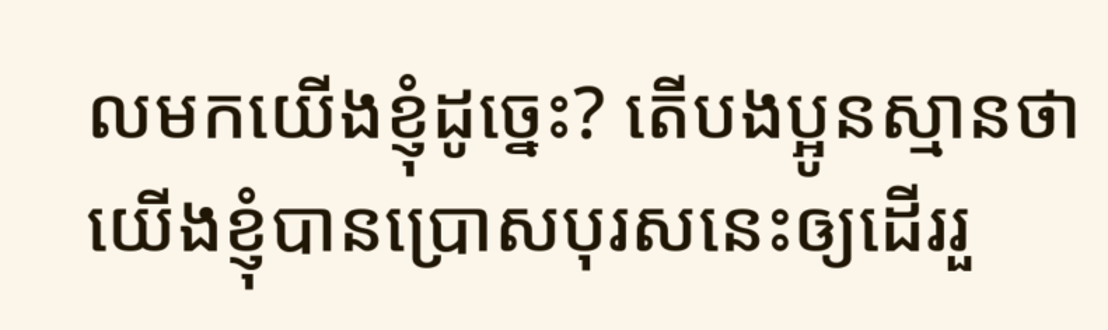លមកយើងខ្ញុំដូច្នេះ? តើបងប្អូនស្មានថា យើងខ្ញុំបានប្រោសបុរសនេះឲ្យដើររួ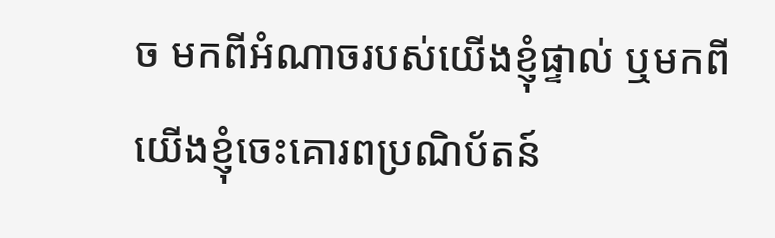ច មកពីអំណាចរបស់យើងខ្ញុំផ្ទាល់ ឬមកពីយើងខ្ញុំចេះគោរពប្រណិប័តន៍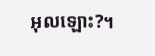អុលឡោះ?។